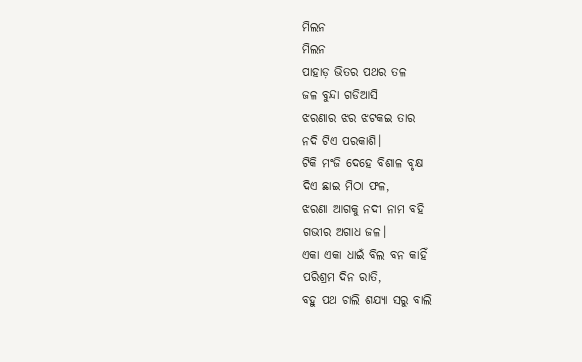ମିଲନ
ମିଲନ
ପାହାଡ଼ ଭିତର ପଥର ତଳ
ଜଳ ବୁନ୍ଦା ଗଡିଆସି
ଝରଣାର ଝର ଝଟକଇ ତାର
ନଦି ଟିଏ ପରକାଶି।
ଟିକି ମଂଜି ଦେହେ ବିଶାଳ ବୃକ୍ଷ
ଦିଏ ଛାଇ ମିଠା ଫଳ,
ଝରଣା ଆଗକୁ ନଦୀ ନାମ ବହି
ଗଭୀର ଅଗାଧ ଜଳ।
ଏକା ଏକା ଧାଇଁ ବିଲ ବନ କାହିଁ
ପରିଶ୍ରମ ଦିନ ରାତି,
ବହୁ ପଥ ଚାଲି ଶଯ୍ୟା ସରୁ ବାଲି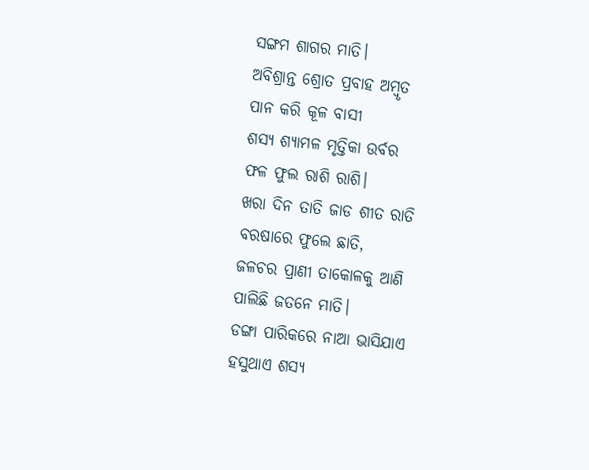ସଙ୍ଗମ ଶାଗର ମାତି।
ଅବିଶ୍ରାନ୍ତ ଶ୍ରୋତ ପ୍ରବାହ ଅମ୍ବୃତ
ପାନ କରି କୂଳ ବାସୀ
ଶସ୍ୟ ଶ୍ୟାମଳ ମୃତ୍ତିକା ଉର୍ବର
ଫଳ ଫୁଲ ରାଶି ରାଶି।
ଖରା ଦିନ ତାତି ଜାଡ ଶୀତ ରାତି
ବରଷାରେ ଫୁଲେ ଛାତି,
ଜଳଚର ପ୍ରାଣୀ ତାକୋଳକୁ ଆଣି
ପାଲିଛି ଜତନେ ମାତି।
ଡଙ୍ଗା ପାରିକରେ ନାଆ ଭାସିଯାଏ
ହସୁଥାଏ ଶସ୍ୟ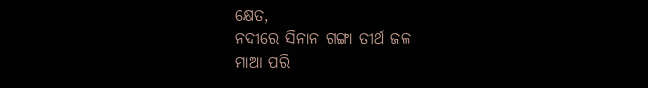କ୍ଷେତ,
ନଦୀରେ ସିନାନ ଗଙ୍ଗା ତୀର୍ଥ ଜଳ
ମାଆ ପରି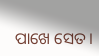ପାଖେ ସେତ।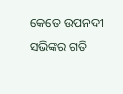କେତେ ଉପନଦୀ ସଭିଙ୍କର ଗତି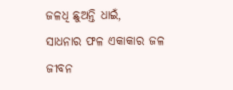ଜଳଧି ଛୁଅନ୍ତି ଧାଇଁ,
ସାଧନାର ଫଳ ଏକାକାର ଜଳ
ଜୀବନ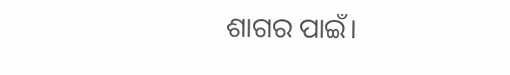ଶାଗର ପାଇଁ।